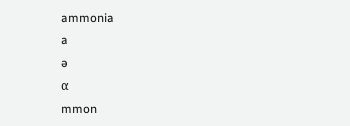ammonia
a
ə
α
mmon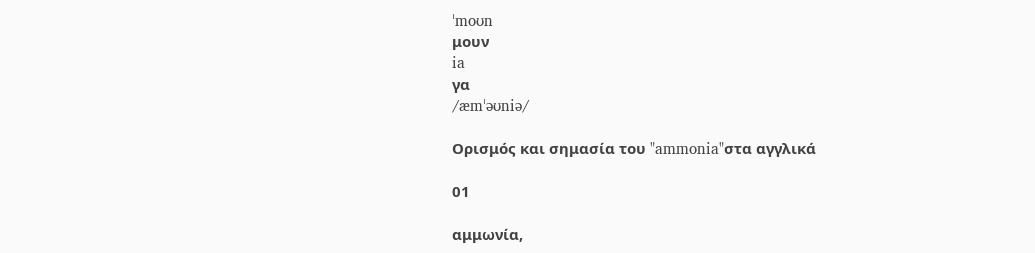ˈmoʊn
μουν
ia
γα
/æmˈəʊniə/

Ορισμός και σημασία του "ammonia"στα αγγλικά

01

αμμωνία,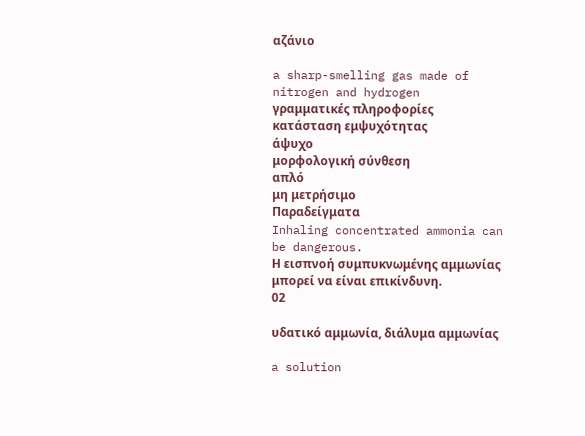αζάνιο

a sharp-smelling gas made of nitrogen and hydrogen
γραμματικές πληροφορίες
κατάσταση εμψυχότητας
άψυχο
μορφολογική σύνθεση
απλό
μη μετρήσιμο
Παραδείγματα
Inhaling concentrated ammonia can be dangerous.
Η εισπνοή συμπυκνωμένης αμμωνίας μπορεί να είναι επικίνδυνη.
02

υδατικό αμμωνία, διάλυμα αμμωνίας

a solution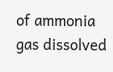of ammonia gas dissolved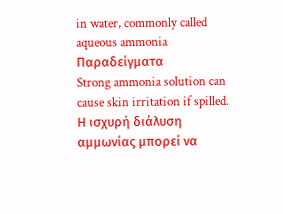in water, commonly called aqueous ammonia
Παραδείγματα
Strong ammonia solution can cause skin irritation if spilled.
Η ισχυρή διάλυση αμμωνίας μπορεί να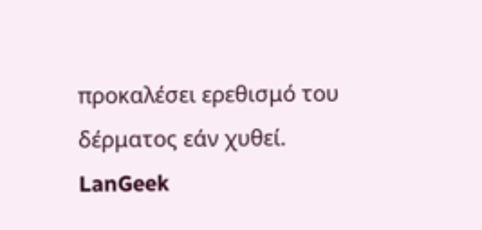προκαλέσει ερεθισμό του δέρματος εάν χυθεί.
LanGeek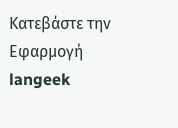Κατεβάστε την Εφαρμογή
langeek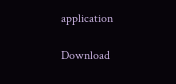application

Download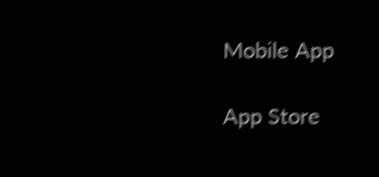Mobile App

App Store